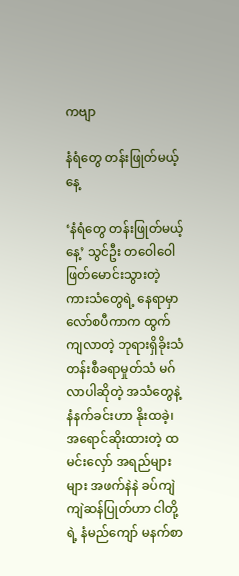ကဗျာ

နံရံတွေ တန်းဖြုတ်မယ့်နေ့

‘နံရံတွေ တန်းဖြုတ်မယ့်နေ့’ သွင်ဦး တဝေါဝေါ ဖြတ်မောင်းသွားတဲ့ ကားသံတွေရဲ့ နေရာမှာ လော်စပီကာက ထွက်ကျလာတဲ့ ဘုရားရှိခိုးသံ တန်းစီခရာမှုတ်သံ မဂ်လာပါဆိုတဲ့ အသံတွေနဲ့ နံနက်ခင်းဟာ နိုးထခဲ့၊ အရောင်ဆိုးထားတဲ့ ထမင်းလှော် အရည်များများ အဖက်နဲနဲ ခပ်ကျဲကျဲဆန်ပြုတ်ဟာ ငါတို့ရဲ့ နံမည်ကျော် မနက်စာ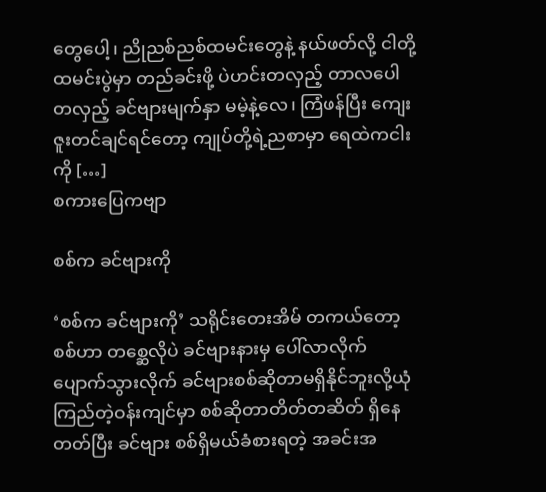တွေပေါ့၊ ညိုညစ်ညစ်ထမင်းတွေနဲ့ နယ်ဖတ်လို့ ငါတို့ထမင်းပွဲမှာ တည်ခင်းဖို့ ပဲဟင်းတလှည့် တာလပေါတလှည့် ခင်ဗျားမျက်နှာ မမဲ့နဲ့လေ၊ ကြံဖန်ပြီး ကျေးဇူးတင်ချင်ရင်တော့ ကျုပ်တို့ရဲ့ညစာမှာ ရေထဲကငါးကို […]
စကားပြေကဗျာ

စစ်က ခင်ဗျားကို

‘စစ်က ခင်ဗျားကို’ သရိုင်းတေးအိမ် တကယ်တော့ စစ်ဟာ တစ္ဆေလိုပဲ ခင်ဗျားနားမှ ပေါ်လာလိုက်ပျောက်သွားလိုက် ခင်ဗျားစစ်ဆိုတာမရှိနိုင်ဘူးလို့ယုံကြည်တဲ့ဝန်းကျင်မှာ စစ်ဆိုတာတိတ်တဆိတ် ရှိနေတတ်ပြီး ခင်ဗျား စစ်ရှိမယ်ခံစားရတဲ့ အခင်းအ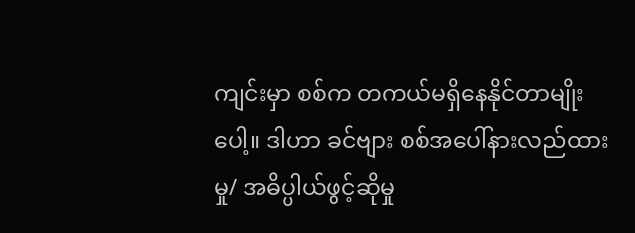ကျင်းမှာ စစ်က တကယ်မရှိနေနိုင်တာမျိုးပေါ့။ ဒါဟာ ခင်ဗျား စစ်အပေါ်နားလည်ထားမှု/ အဓိပ္ပါယ်ဖွင့်ဆိုမှု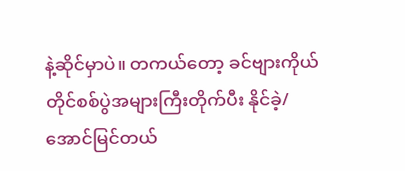နဲ့ဆိုင်မှာပဲ။ တကယ်တော့ ခင်ဗျားကိုယ်တိုင်စစ်ပွဲအများကြီးတိုက်ပီး နိုင်ခဲ့/အောင်မြင်တယ်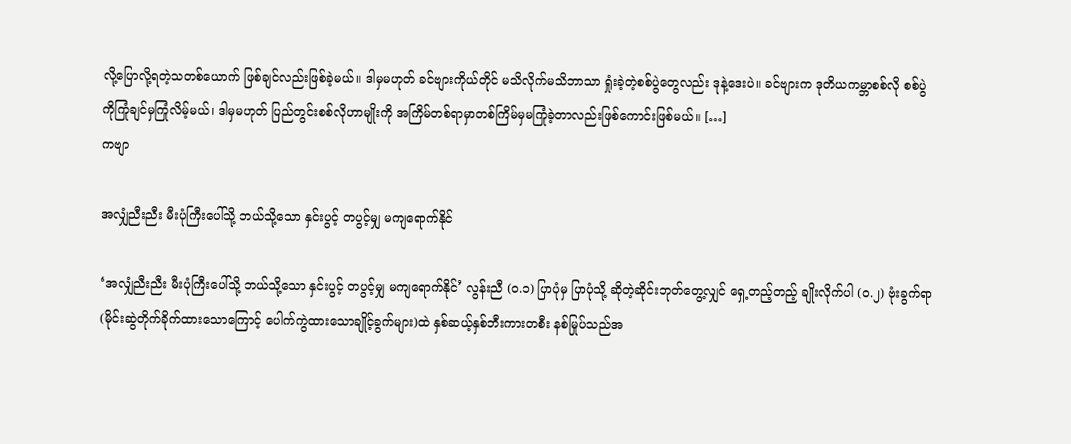လို့ပြောလို့ရတဲ့သတစ်ယောက် ဖြစ်ချင်လည်းဖြစ်ခဲ့မယ်။ ဒါမှမဟုတ် ခင်ဗျားကိုယ်တိုင် မသိလိုက်မသိဘာသာ ရှုံးခဲ့တဲ့စစ်ပွဲတွေလည်း ဒုနဲ့ဒေးပဲ။ ခင်ဗျားက ဒုတိယကမ္ဘာစစ်လို စစ်ပွဲကိုကြုံချင်မှကြုံလိမ့်မယ်၊ ဒါမှမဟုတ် ပြည်တွင်းစစ်လိုဟာမျိုးကို အကြိမ်တစ်ရာမှာတစ်ကြိမ်မှမကြုံခဲ့တာလည်းဖြစ်ကောင်းဖြစ်မယ်။ […]
ကဗျာ

အလျှံညီးညီး မီးပုံကြီးပေါ်သို့ ဘယ်‌သို့သော နှင်းပွင့် တပွင့်မျှ မကျရောက်နိုင်

‘အလျှံညီးညီး မီးပုံကြီးပေါ်သို့ ဘယ်‌သို့သော နှင်းပွင့် တပွင့်မျှ မကျရောက်နိုင်’ လွန်းညီ (၀.၁) ပြာပုံမှ ပြာပုံသို့ ဆိုတဲ့‌ဆိုင်းဘုတ်တွေ့လျှင် ရှေ့တည့်တည့် ချိုးလိုက်ပါ (၀.၂) ဗုံးခွက်ရာ (မိုင်းဆွဲတိုက်ခိုက်ထားသောကြောင့် ပေါက်ကွဲထားသောချိုင့်ခွက်များ)ထဲ နှစ်ဆယ့်နှစ်ဘီးကားတစီး နစ်မြုပ်သည်အ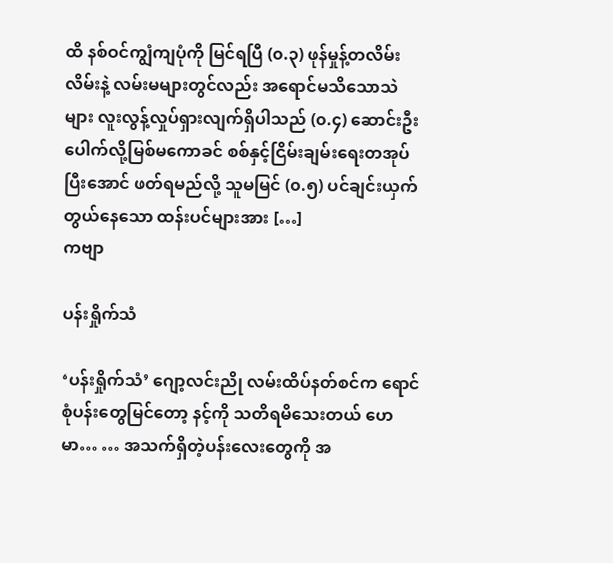ထိ နစ်ဝင်ကျွံကျပုံကို မြင်ရပြီ (၀.၃) ဖုန်မှုန့်တလိမ်းလိမ်းနဲ့ လမ်းမများတွင်လည်း အရောင်မသိသောသဲများ လူးလွန့်လှုပ်ရှားလျက်ရှိပါသည် (၀.၄) ဆောင်းဦးပေါက်လို့မြစ်မကောခင် စစ်နှင့်ငြိမ်းချမ်းရေးတအုပ် ပြီးအောင် ဖတ်ရမည်လို့ သူမမြင် (၀.၅) ပင်ချင်းယှက်တွယ်နေသော ထန်းပင်များအား […]
ကဗျာ

ပန်းရှိုက်သံ

‘ပန်းရှိုက်သံ’ ဂျော့လင်းညို လမ်းထိပ်နတ်စင်က ရောင်စုံပန်းတွေမြင်တော့ နင့်ကို သတိရမိသေးတယ် ဟေမာ… … အသက်ရှိတဲ့ပန်းလေးတွေကို အ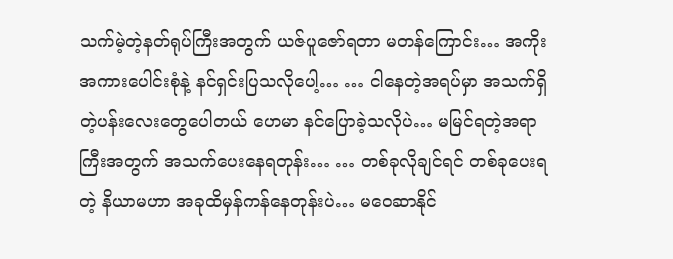သက်မဲ့တဲ့နတ်ရုပ်ကြီးအတွက် ယဇ်ပူဇော်ရတာ မတန်ကြောင်း… အကိုးအကားပေါင်းစုံနဲ့ နင်ရှင်းပြသလိုပေါ့… … ငါနေတဲ့အရပ်မှာ အသက်ရှိတဲ့ပန်းလေးတွေပေါတယ် ဟေမာ နင်ပြောခဲ့သလိုပဲ… မမြင်ရတဲ့အရာကြီးအတွက် အသက်ပေးနေရတုန်း… … တစ်ခုလိုချင်ရင် တစ်ခုပေးရတဲ့ နိယာမဟာ အခုထိမှန်ကန်နေတုန်းပဲ… မဝေဆာနိုင်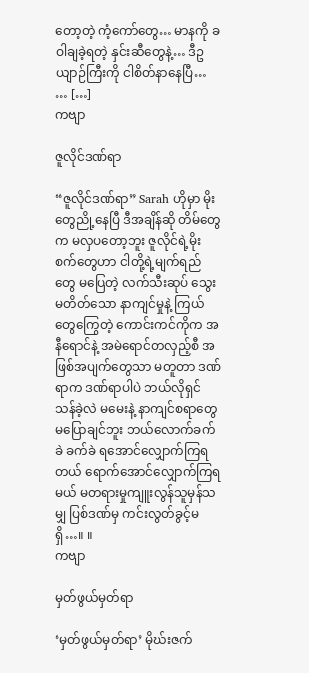တော့တဲ့ ကံ့ကော်တွေ… မာနကို ခဝါချခဲ့ရတဲ့ နှင်းဆီတွေနဲ့… ဒီဥယျာဉ်ကြီးကို ငါစိတ်နာနေပြီ… … […]
ကဗျာ

ဇူလိုင်ဒဏ်ရာ

“ဇူလိုင်ဒဏ်ရာ” Sarah ဟိုမှာ မိုးတွေညို့နေပြီ ဒီအချိန်ဆို တိမ်တွေက မလှပတော့ဘူး ဇူလိုင်ရဲ့မိုးစက်တွေဟာ ငါတို့ရဲ့မျက်ရည်တွေ မပြေတဲ့ လက်သီးဆုပ် သွေးမတိတ်သော နာကျင်မှုနဲ့ ကြယ်တွေကြွေတဲ့ ကောင်းကင်ကိုက အနီရောင်နဲ့ အမဲရောင်တလှည့်စီ အဖြစ်အပျက်တွေသာ မတူတာ ဒဏ်ရာက ဒဏ်ရာပါပဲ ဘယ်လိုရှင်သန်ခဲ့လဲ မမေးနဲ့ နာကျင်စရာတွေ မပြောချင်ဘူး ဘယ်လောက်ခက်ခဲ ခက်ခဲ ရအောင်လျှောက်ကြရတယ် ရောက်အောင်လျှောက်ကြရမယ် မတရားမှုကျူးလွန်သူမှန်သမျှ ပြစ်ဒဏ်မှ ကင်းလွတ်ခွင့်မရှိ…။ ။
ကဗျာ

မှတ်ဖွယ်မှတ်ရာ

‘မှတ်ဖွယ်မှတ်ရာ’ မိုဃ်းဇက်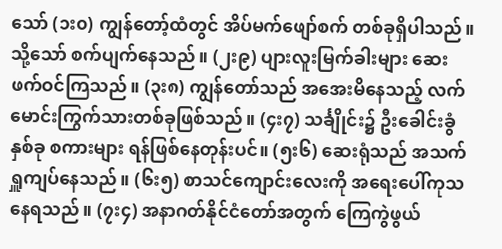သော် (၁း၀) ကျွန်တော့်ထံတွင် အိပ်မက်ဖျော်စက် တစ်ခုရှိပါသည်။ သို့သော် စက်ပျက်နေသည်။ (၂း၉) ပျားလူးမြက်ခါးများ ဆေးဖက်ဝင်ကြသည်။ (၃း၈) ကျွန်တော်သည် အအေးမိနေသည့် လက်မောင်းကြွက်သားတစ်ခုဖြစ်သည်။ (၄း၇) သင်္ချိုင်း၌ ဦးခေါင်းခွံနှစ်ခု စကားများ ရန်ဖြစ်နေတုန်းပင်။ (၅း၆) ဆေးရုံသည် အသက်ရှူကျပ်နေသည်။ (၆း၅) စာသင်ကျောင်းလေးကို အရေးပေါ်ကုသနေရသည်။ (၇း၄) အနာဂတ်နိုင်ငံတော်အတွက် ကြေကွဲဖွယ်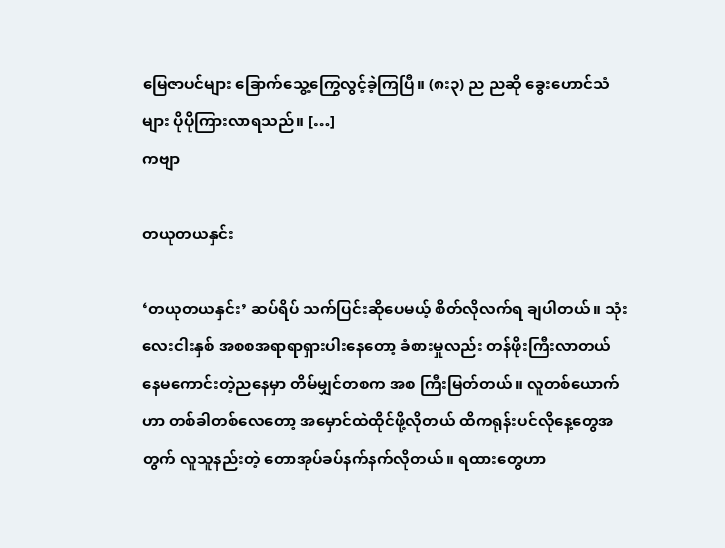မြေဇာပင်များ ခြောက်သွေ့ကြွေလွင့်ခဲ့ကြပြီ။ (၈း၃) ည ညဆို ခွေးဟောင်သံများ ပိုပိုကြားလာရသည်။ […]
ကဗျာ

တယုတယနှင်း

‘တယုတယနှင်း’ ဆပ်ရိပ် သက်ပြင်းဆိုပေမယ့် စိတ်လိုလက်ရ ချပါတယ်။ သုံးလေးငါးနှစ် အစစအရာရာရှားပါးနေတော့ ခံစားမှုလည်း တန်ဖိုးကြီးလာတယ် နေမကောင်းတဲ့ညနေမှာ တိမ်မျှင်တစက အစ ကြီးမြတ်တယ်။ လူတစ်ယောက်ဟာ တစ်ခါတစ်လေတော့ အမှောင်ထဲထိုင်ဖို့လိုတယ် ထိကရုန်းပင်လိုနေ့တွေအတွက် လူသူနည်းတဲ့ တောအုပ်ခပ်နက်နက်လိုတယ်။ ရထားတွေဟာ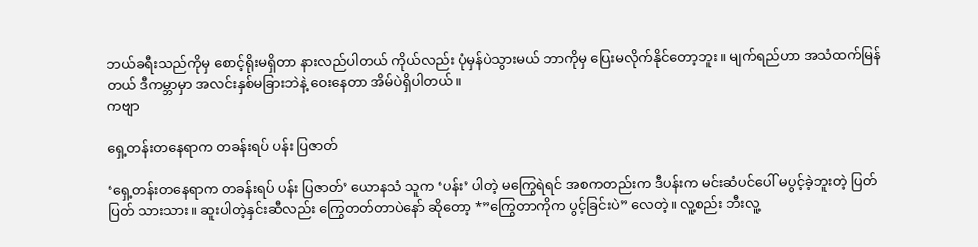ဘယ်ခရီးသည်ကိုမှ စောင့်ရိုးမရှိတာ နားလည်ပါတယ် ကိုယ်လည်း ပုံမှန်ပဲသွားမယ် ဘာကိုမှ ပြေးမလိုက်နိုင်တော့ဘူး။ မျက်ရည်ဟာ အသံထက်မြန်တယ် ဒီကမ္ဘာမှာ အလင်းနှစ်မခြားဘဲနဲ့ ဝေးနေတာ အိမ်ပဲရှိပါတယ်။
ကဗျာ

ရှေ့တန်းတနေရာက တခန်းရပ် ပန်း ပြဇာတ်

‘ရှေ့တန်းတနေရာက တခန်းရပ် ပန်း ပြဇာတ်’ ယောနသံ သူက ‘ပန်း’ ပါတဲ့ မကြွေရဲရင် အစကတည်းက ဒီပန်းက မင်းဆံပင်ပေါ် မပွင့်ခဲ့ဘူးတဲ့ ပြတ်ပြတ် သားသား။ ဆူးပါတဲ့နှင်းဆီလည်း ကြွေတတ်တာပဲ‌နော် ဆိုတော့ *”ကြွေတာကိုက ပွင့်ခြင်းပဲ” လေတဲ့။ လူ့စည်း ဘီးလူ့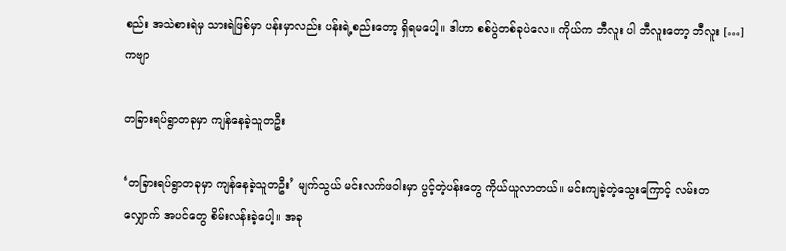စည်း အသဲစားရဲမှ သားရဲဖြစ်မှာ ပန်းမှာလည်း ပန်းရဲ့စည်းတော့ ရှိရမပေါ့။ ဒါဟာ စစ်ပွဲတစ်ခုပဲလေ။ ကိုယ်က ဘီလူး ပါ ဘီလူးတော့ ဘီလူး […]
ကဗျာ

တခြားရပ်ရွာတခုမှာ ကျန်နေခဲ့သူတဦး

‘တခြားရပ်ရွာတခုမှာ ကျန်နေခဲ့သူတဦး’ မျက်သွယ် မင်းလက်ဖဝါးမှာ ပွင့်တဲ့ပန်းတွေ ကိုယ်ယူလာတယ်။ မင်းကျခဲ့တဲ့သွေးကြောင့် လမ်းတလျှောက် အပင်တွေ စိမ်းလန်းခဲ့ပေါ့။ အခု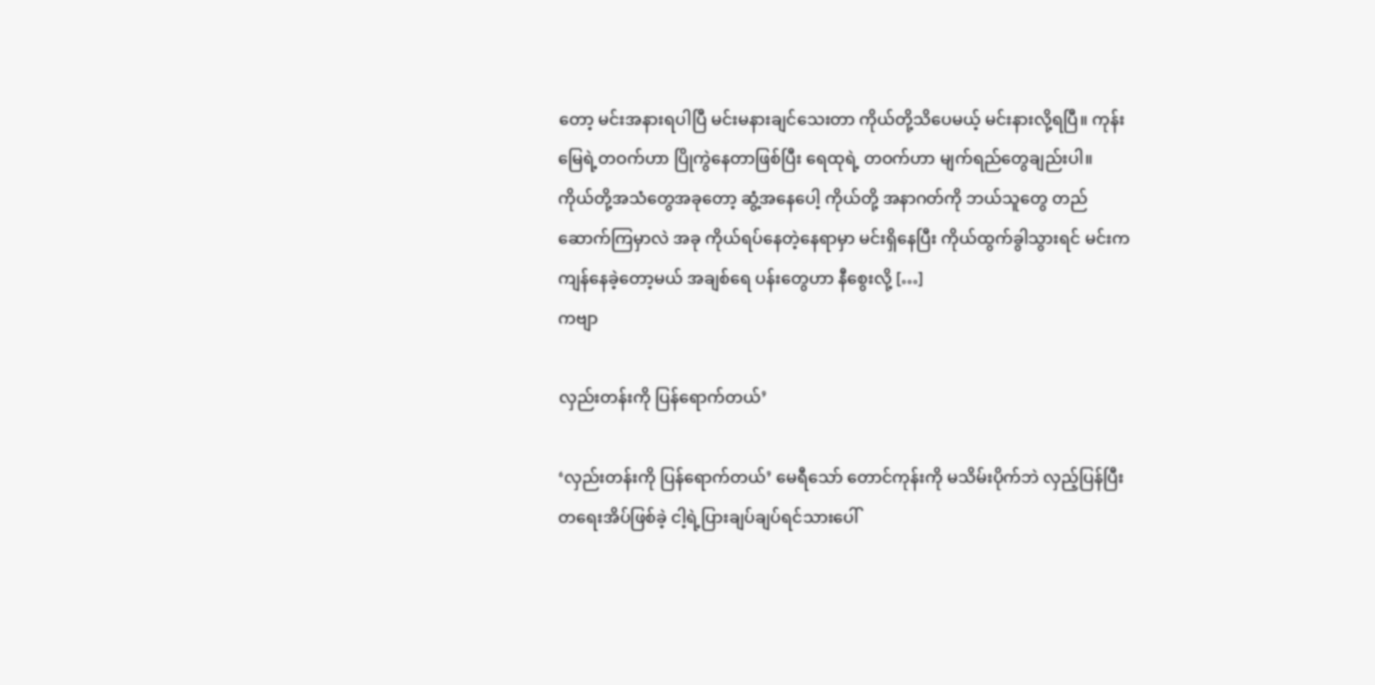တော့ မင်းအနားရပါပြီ မင်းမနားချင်သေးတာ ကိုယ်တို့သိပေမယ့် မင်းနားလို့ရပြီ။ ကုန်းမြေရဲ့တဝက်ဟာ ပြိုကွဲနေတာဖြစ်ပြီး ရေထုရဲ့ တဝက်ဟာ မျက်ရည်တွေချည်းပါ။ ကိုယ်တို့အသံတွေအခုတော့ ဆွံ့အနေပေါ့ ကိုယ်တို့ အနာဂတ်ကို ဘယ်သူတွေ တည်ဆောက်ကြမှာလဲ အခု ကိုယ်ရပ်နေတဲ့နေရာမှာ မင်းရှိနေပြီး ကိုယ်ထွက်ခွါသွားရင် မင်းက ကျန်နေခဲ့တော့မယ် အချစ်ရေ ပန်းတွေဟာ နီစွေးလို့ […]
ကဗျာ

လှည်းတန်းကို ပြန်ရောက်တယ်’

‘လှည်းတန်းကို ပြန်ရောက်တယ်’ မေရီသော် တောင်ကုန်းကို မသိမ်းပိုက်ဘဲ လှည့်ပြန်ပြီး တရေးအိပ်ဖြစ်ခဲ့ ငါ့ရဲ့ပြားချပ်ချပ်ရင်သားပေါ်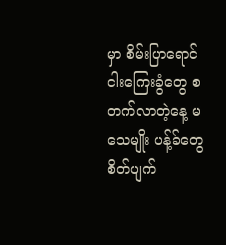မှာ စိမ်းပြာရောင်ငါးကြေးခွံတွေ စတက်လာတဲ့နေ့ မသေမျိုး ပန့်ခ်တွေ စိတ်ပျက်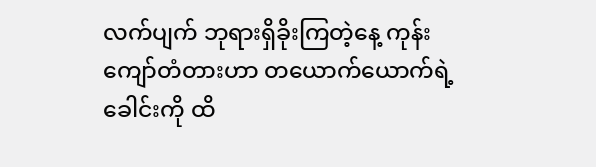လက်ပျက် ဘုရားရှိခိုးကြတဲ့နေ့ ကုန်းကျော်တံတားဟာ တယောက်ယောက်ရဲ့ ခေါင်းကို ထိ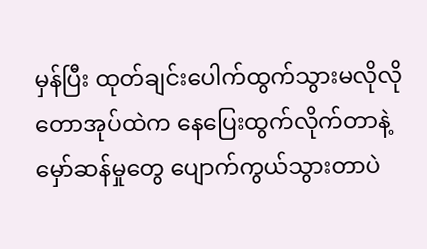မှန်ပြီး ထုတ်ချင်းပေါက်ထွက်သွားမလိုလို တောအုပ်ထဲက‌ နေပြေးထွက်လိုက်တာနဲ့ မှော်ဆန်မှုတွေ ပျောက်ကွယ်သွားတာပဲ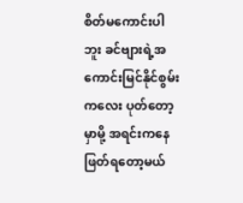စိတ်မကောင်းပါဘူး ခင်ဗျားရဲ့အကောင်းမြင်နိုင်စွမ်းကလေး ပုတ်တော့မှာမို့ အရင်းကနေဖြတ်ရတော့မယ်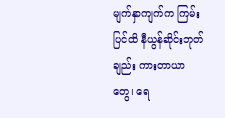မျက်နှာကျက်က ကြမ်းပြင်ထိ နီယွန်ဆိုင်းဘုတ်ချည်း ကားတာယာတွေ၊ ရေ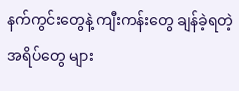နက်ကွင်းတွေနဲ့ ကျီးကန်း‌တွေ ချန်ခဲ့ရတဲ့အရိပ်တွေ များ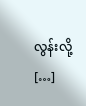လွန်းလို့ […]